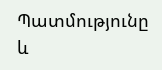Պատմությունը և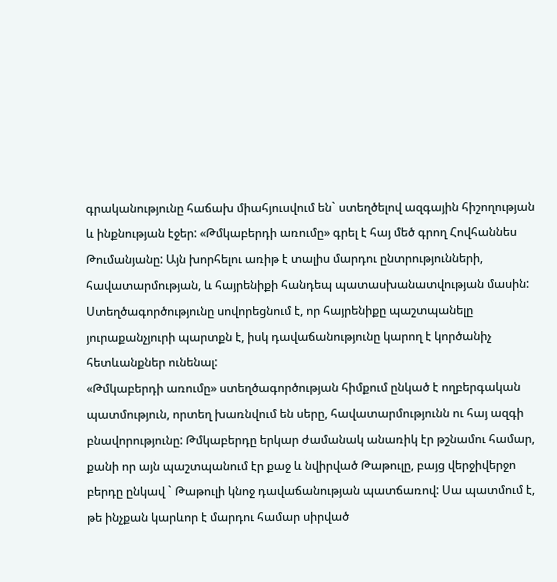գրականությունը հաճախ միահյուսվում են` ստեղծելով ազգային հիշողության և ինքնության էջեր: «Թմկաբերդի առումը» գրել է հայ մեծ գրող Հովհաննես Թումանյանը: Այն խորհելու առիթ է տալիս մարդու ընտրությունների, հավատարմության, և հայրենիքի հանդեպ պատասխանատվության մասին: Ստեղծագործությունը սովորեցնում է, որ հայրենիքը պաշտպանելը յուրաքանչյուրի պարտքն է, իսկ դավաճանությունը կարող է կործանիչ հետևանքներ ունենալ:
«Թմկաբերդի առումը» ստեղծագործության հիմքում ընկած է ողբերգական պատմություն, որտեղ խառնվում են սերը, հավատարմությունն ու հայ ազգի բնավորությունը: Թմկաբերդը երկար ժամանակ անառիկ էր թշնամու համար, քանի որ այն պաշտպանում էր քաջ և նվիրված Թաթուլը, բայց վերջիվերջո բերդը ընկավ ` Թաթուլի կնոջ դավաճանության պատճառով: Սա պատմում է, թե ինչքան կարևոր է մարդու համար սիրված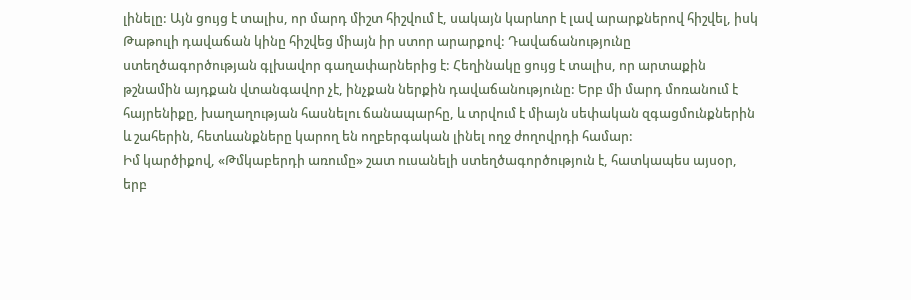լինելը: Այն ցույց է տալիս, որ մարդ միշտ հիշվում է, սակայն կարևոր է լավ արարքներով հիշվել, իսկ Թաթուլի դավաճան կինը հիշվեց միայն իր ստոր արարքով: Դավաճանությունը ստեղծագործության գլխավոր գաղափարներից է: Հեղինակը ցույց է տալիս, որ արտաքին թշնամին այդքան վտանգավոր չէ, ինչքան ներքին դավաճանությունը: Երբ մի մարդ մոռանում է հայրենիքը, խաղաղության հասնելու ճանապարհը, և տրվում է միայն սեփական զգացմունքներին և շահերին, հետևանքները կարող են ողբերգական լինել ողջ ժողովրդի համար:
Իմ կարծիքով, «Թմկաբերդի առումը» շատ ուսանելի ստեղծագործություն է, հատկապես այսօր, երբ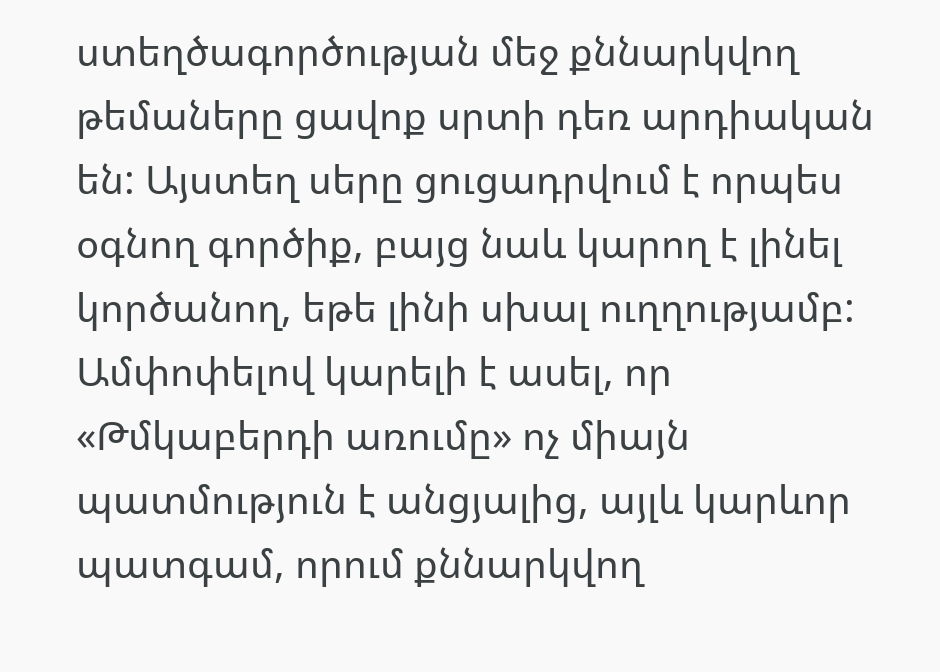ստեղծագործության մեջ քննարկվող թեմաները ցավոք սրտի դեռ արդիական են: Այստեղ սերը ցուցադրվում է որպես օգնող գործիք, բայց նաև կարող է լինել կործանող, եթե լինի սխալ ուղղությամբ:
Ամփոփելով կարելի է ասել, որ «Թմկաբերդի առումը» ոչ միայն պատմություն է անցյալից, այլև կարևոր պատգամ, որում քննարկվող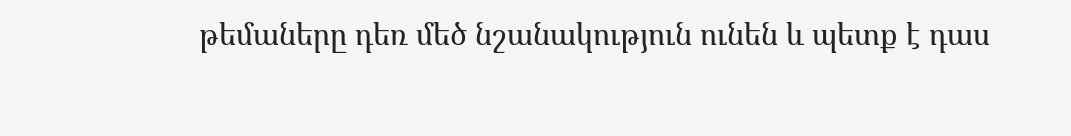թեմաները դեռ մեծ նշանակություն ունեն և պետք է դաս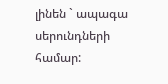լինեն ` ապագա սերունդների համար: